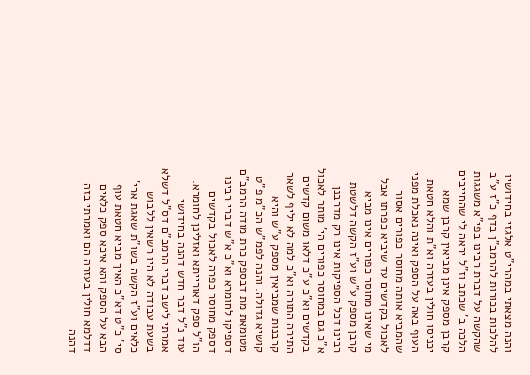והנה מצאתי במהרי"ט אלגזי בחידושיו להלכות בכורות להרמב"ן בדף כ"ז ע"ב שהקשה על דברת רבינו בפי"א משגגות הלכה ב' שכתב וז"ל יראה לי שהחייבים קרבן מספק אינן מביאין קרבן שמא יכניסו חולין בעזרה וא"ת והלא חטאת העוף באה על הספק ואינה נאכלת מפני שהמביא אותה מחוסר כפורים אסור לאכול בקדשים עד שיביא כפרתו אבל מי שאינו מחוסר כפורים אינו מביא קרבן מספק ע"ש וע"ז הקשה דלשטת רבינו דכל הספיקות אינו רק מדרבנן א"כ גם במחוסר כפורים הי' מותר לאכול בקדשים וא"כ ע"כ דלאו משום קדשים התירה התורה וא"כ למה לא יליף לשאר קרבנות שמביאין מספק ע"ש והיא קושיא גדולה. והנה לפמ"ש הכ"מ פ"ט מטומאת מת דבספק כרת מודה הרמב"ם דספיקו לחומרא וא"כ א"ש דברי רבינו דספק מחוסר כפרה לאכול בקדשים הו"ל ספק דאורייתא ואזלינן לחומרא. עוד נ"ל דבר חדש דהנה בחידושי אמרתי לישב דברי הרמב"ם דס"ל דשלא בשעת עבודה לא היו רשאין ללבוש כלאים וע"ז הקשה בשו"ת שאגת ארי' סי' כ"ט דא"כ האיך מביא חטאת עוף הבא על הספק והא איכא ספק כלאים דדלמא חולין בעזרה הם ואמרתי בזה דהנה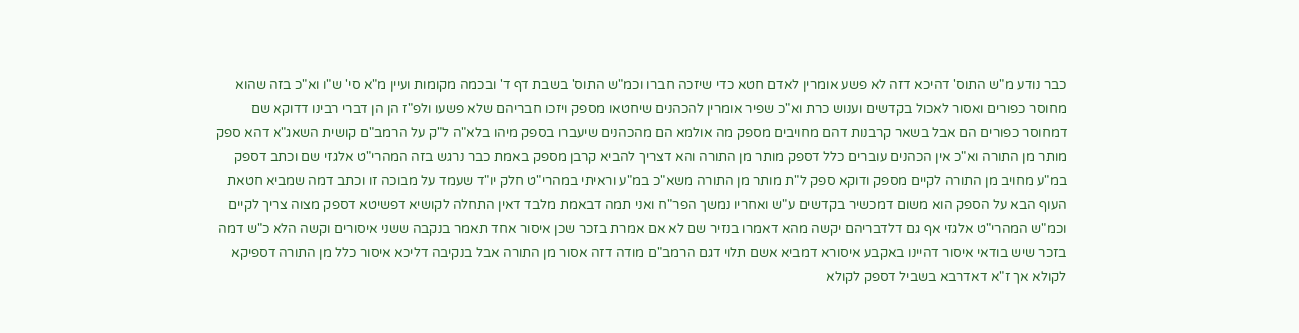כבר נודע מ"ש התוס' דהיכא דזה לא פשע אומרין לאדם חטא כדי שיזכה חברו וכמ"ש התוס' בשבת דף ד' ובכמה מקומות ועיין מ"א סי' ש"ו וא"כ בזה שהוא מחוסר כפורים ואסור לאכול בקדשים וענוש כרת וא"כ שפיר אומרין להכהנים שיחטאו מספק ויזכו חבריהם שלא פשעו ולפ"ז הן הן דברי רבינו דדוקא שם דמחוסר כפורים הם אבל בשאר קרבנות דהם מחויבים מספק מה אולמא הם מהכהנים שיעברו בספק מיהו בלא"ה ל"ק על הרמב"ם קושית השאג"א דהא ספק מותר מן התורה וא"כ אין הכהנים עוברים כלל דספק מותר מן התורה והא דצריך להביא קרבן מספק באמת כבר נרגש בזה המהרי"ט אלגזי שם וכתב דספק במ"ע מחויב מן התורה לקיים מספק ודוקא ספק ל"ת מותר מן התורה משא"כ במ"ע וראיתי במהרי"ט חלק יו"ד שעמד על מבוכה זו וכתב דמה שמביא חטאת העוף הבא על הספק הוא משום דמכשיר בקדשים ע"ש ואחריו נמשך הפר"ח ואני תמה דבאמת מלבד דאין התחלה לקושיא דפשיטא דספק מצוה צריך לקיים וכמ"ש המהרי"ט אלגזי אף גם דלדבריהם יקשה מהא דאמרו בנזיר שם לא אם אמרת בזכר שכן איסור אחד תאמר בנקבה ששני איסורים וקשה הלא כ"ש דמה בזכר שיש בודאי איסור דהיינו באקבע איסורא דמביא אשם תלוי דגם הרמב"ם מודה דזה אסור מן התורה אבל בנקיבה דליכא איסור כלל מן התורה דספיקא לקולא אך ז"א דאדרבא בשביל דספק לקולא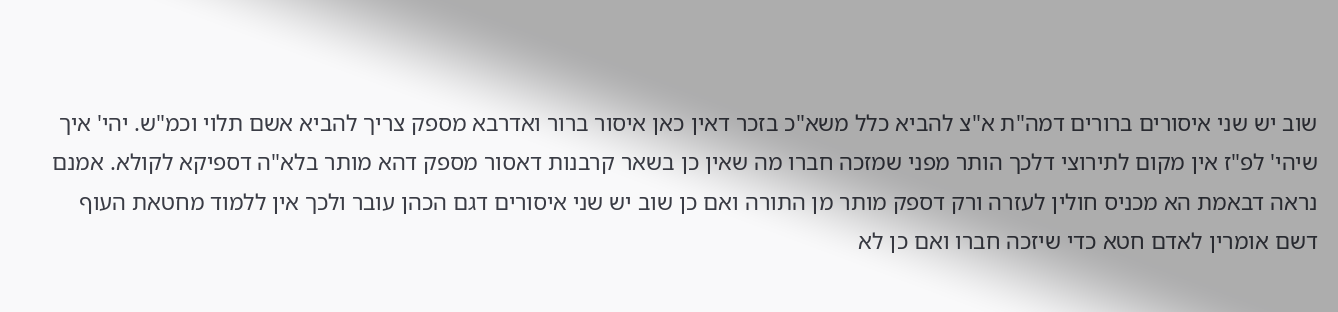שוב יש שני איסורים ברורים דמה"ת א"צ להביא כלל משא"כ בזכר דאין כאן איסור ברור ואדרבא מספק צריך להביא אשם תלוי וכמ"ש. יהי' איך שיהי' לפ"ז אין מקום לתירוצי דלכך הותר מפני שמזכה חברו מה שאין כן בשאר קרבנות דאסור מספק דהא מותר בלא"ה דספיקא לקולא. אמנם נראה דבאמת הא מכניס חולין לעזרה ורק דספק מותר מן התורה ואם כן שוב יש שני איסורים דגם הכהן עובר ולכך אין ללמוד מחטאת העוף דשם אומרין לאדם חטא כדי שיזכה חברו ואם כן לא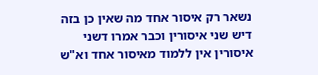נשאר רק איסור אחד מה שאין כן בזה דיש שני איסורין וכבר אמרו דשני איסורין אין ללמוד מאיסור אחד וא"ש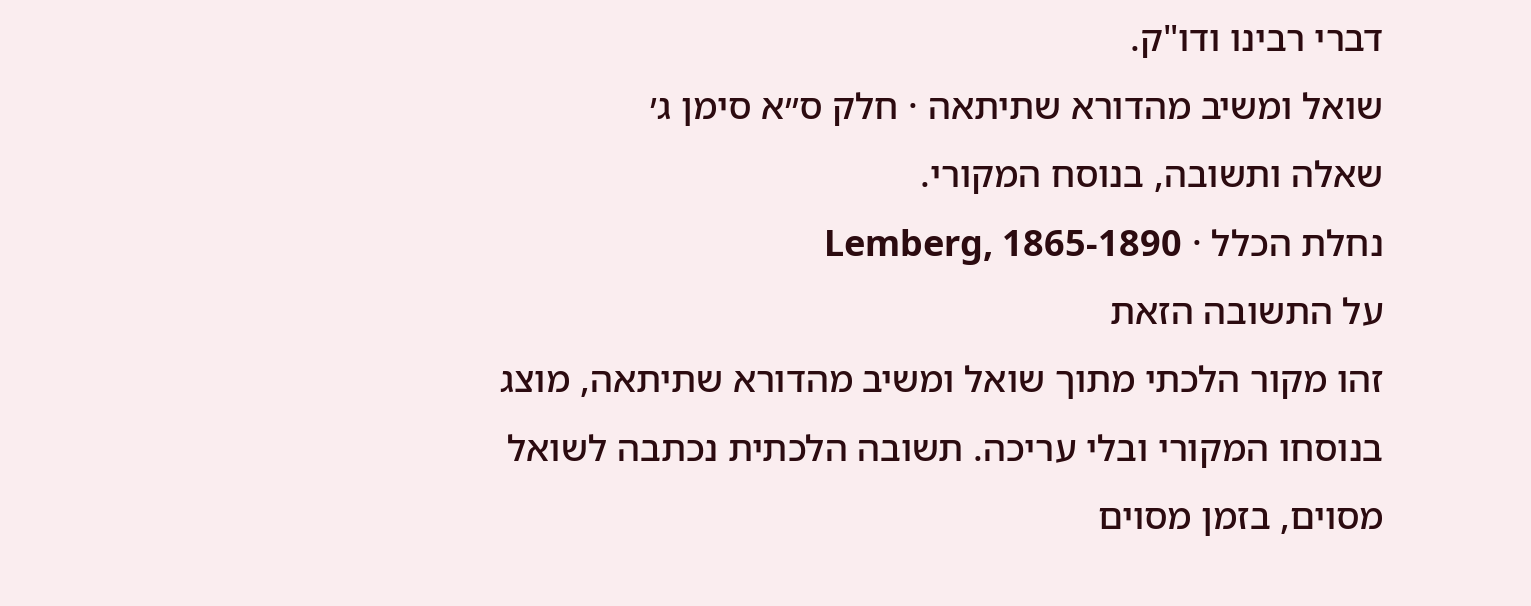דברי רבינו ודו"ק.
שואל ומשיב מהדורא שתיתאה · חלק ס״א סימן ג׳
שאלה ותשובה, בנוסח המקורי.
נחלת הכלל · Lemberg, 1865-1890
על התשובה הזאת
זהו מקור הלכתי מתוך שואל ומשיב מהדורא שתיתאה, מוצג בנוסחו המקורי ובלי עריכה. תשובה הלכתית נכתבה לשואל מסוים, בזמן מסוים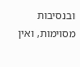ובנסיבות מסוימות, ואין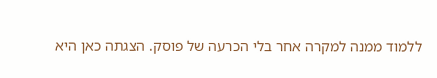ללמוד ממנה למקרה אחר בלי הכרעה של פוסק. הצגתה כאן היא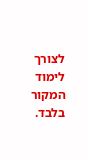לצורך לימוד המקור בלבד.